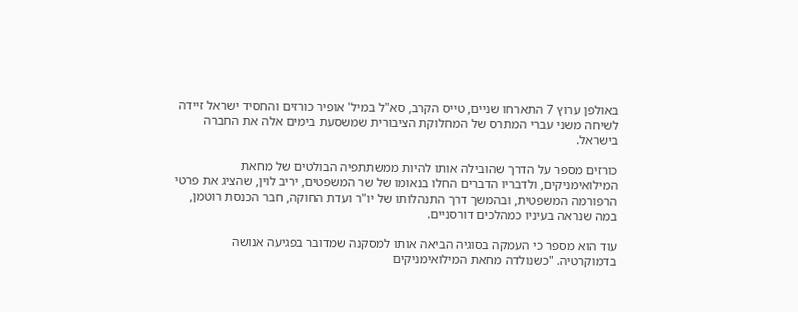באולפן ערוץ 7 התארחו שניים, טייס הקרב, סא"ל במיל' אופיר כורזים והחסיד ישראל זיידה לשיחה משני עברי המתרס של המחלוקת הציבורית שמשסעת בימים אלה את החברה בישראל.

כורזים מספר על הדרך שהובילה אותו להיות ממשתתפיה הבולטים של מחאת המילואימניקים, ולדבריו הדברים החלו בנאומו של שר המשפטים, יריב לוין, שהציג את פרטי הרפורמה המשפטית, ובהמשך דרך התנהלותו של יו"ר ועדת החוקה, חבר הכנסת רוטמן, במה שנראה בעיניו כמהלכים דורסניים.

עוד הוא מספר כי העמקה בסוגיה הביאה אותו למסקנה שמדובר בפגיעה אנושה בדמוקרטיה. "כשנולדה מחאת המילואימניקים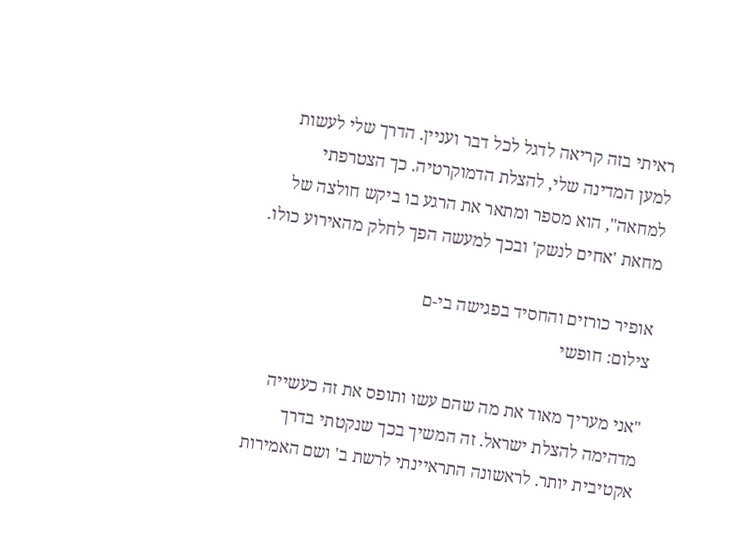ראיתי בזה קריאה לדגל לכל דבר ועניין. הדרך שלי לעשות למען המדינה שלי, להצלת הדמוקרטיה. כך הצטרפתי למחאה", הוא מספר ומתאר את הרגע בו ביקש חולצה של מחאת 'אחים לנשק' ובכך למעשה הפך לחלק מהאירוע כולו.

אופיר כורזים והחסיד בפגישה בי-ם
צילום: חופשי

"אני מעריך מאוד את מה שהם עשו ותופס את זה כעשייה מדהימה להצלת ישראל. זה המשיך בכך שנקטתי בדרך אקטיבית יותר. לראשונה התראיינתי לרשת ב' ושם האמירות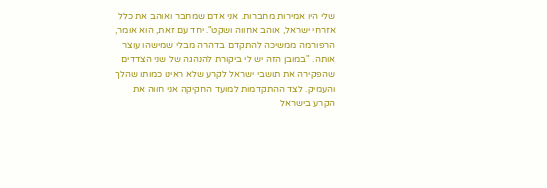שלי היו אמירות מחברות. אני אדם שמחבר ואוהב את כלל אזרחי ישראל, אוהב אחווה ושקט". יחד עם זאת, הוא אומר, הרפורמה ממשיכה להתקדם בדהרה מבלי שמישהו עוצר אותה. "במובן הזה יש לי ביקורת להנהגה של שני הצדדים שהפקירה את תושבי ישראל לקרע שלא ראינו כמותו שהלך והעמיק. לצד ההתקדמות למועד החקיקה אני חווה את הקרע בישראל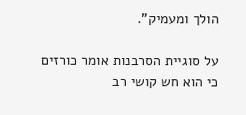הולך ומעמיק".

על סוגיית הסרבנות אומר כורזים כי הוא חש קושי רב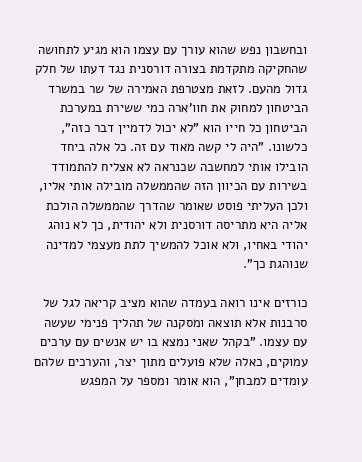ובחשבון נפש שהוא עורך עם עצמו הוא מגיע לתחושה שהחקיקה מתקדמת בצורה דורסנית נגד דעתו של חלק גדול מהעם. לזאת מצטרפת האמירה של שר במשרד הביטחון למחוק את חוו'ארה כמי ששירת במערכת הביטחון כל חייו הוא "לא יכול לדמיין דבר כזה", כלשונו. "היה לי קשה מאוד עם זה. כל אלה ביחד הובילו אותי למחשבה שכנראה לא אצליח להתמודד בשירות עם הכיוון הזה שהממשלה מובילה אותי אליו, ולכן העליתי פוסט שאומר שהדרך שהממשלה הולכת אליה היא מתריסה דורסנית ולא יהודית, כך לא נוהג יהודי באחיו, ולא אוכל להמשיך לתת מעצמי למדינה שנוהגת כך".

כורזים אינו רואה בעמדה שהוא מציב קריאה לגל של סרבנות אלא תוצאה ומסקנה של תהליך פנימי שעשה עם עצמו. "בקהל שאני נמצא בו יש אנשים עם ערכים עמוקים, כאלה שלא פועלים מתוך יצר, והערכים שלהם עומדים למבחן", הוא אומר ומספר על המפגש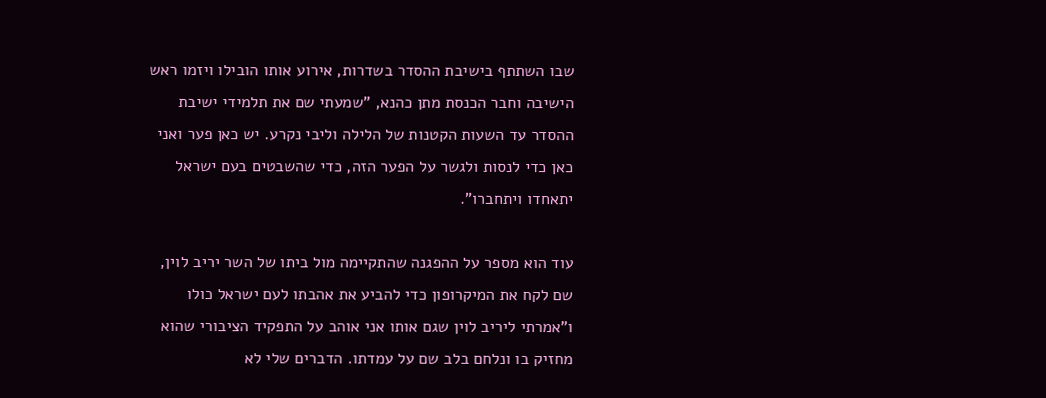שבו השתתף בישיבת ההסדר בשדרות, אירוע אותו הובילו ויזמו ראש הישיבה וחבר הכנסת מתן כהנא, "שמעתי שם את תלמידי ישיבת ההסדר עד השעות הקטנות של הלילה וליבי נקרע. יש כאן פער ואני כאן כדי לנסות ולגשר על הפער הזה, כדי שהשבטים בעם ישראל יתאחדו ויתחברו".

עוד הוא מספר על ההפגנה שהתקיימה מול ביתו של השר יריב לוין, שם לקח את המיקרופון כדי להביע את אהבתו לעם ישראל כולו ו"אמרתי ליריב לוין שגם אותו אני אוהב על התפקיד הציבורי שהוא מחזיק בו ונלחם בלב שם על עמדתו. הדברים שלי לא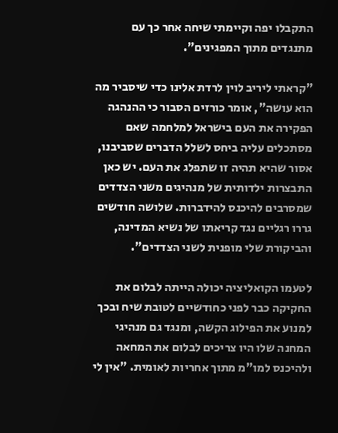התקבלו יפה וקיימתי שיחה אחר כך עם מתנגדים מתוך המפגינים".

"קראתי ליריב לוין לרדת אלינו כדי שיסביר מה הוא עושה", אומר כורזים הסבור כי ההנהגה הפקירה את העם בישראל למלחמה שאם מסתכלים עליה ביחס לשלל הדברים שסביבנו, אסור שהיא תהיה זו שתפלג את העם. יש כאן התבצרות ילדותית של מנהיגים משני הצדדים שמסרבים להיכנס להידברות. שלושה חודשים גררו רגליים נגד קריאתו של נשיא המדינה, והביקורת שלי מופנית לשני הצדדים".

לטעמו הקואליציה יכולה הייתה לבלום את החקיקה כבר לפני כחודשיים לטובת שיח ובכך למנוע את הפילוג הקשה, ומנגד גם מנהיגי המחנה שלו היו צריכים לבלום את המחאה ולהיכנס למו"מ מתוך אחריות לאומית. "אין לי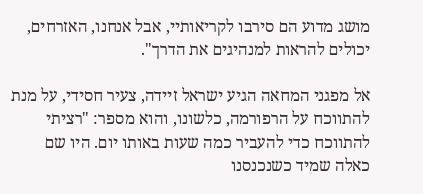מושג מדוע הם סירבו לקריאותיי, אבל אנחנו, האזרחים, יכולים להראות למנהיגים את הדרך".

אל מפגני המחאה הגיע ישראל זיידה, צעיר חסידי, על מנת להתווכח על הרפורמה, כלשונו, והוא מספר: "רציתי להתווכח כדי להעביר כמה שעות באותו יום. היו שם כאלה שמיד כשנכנסנו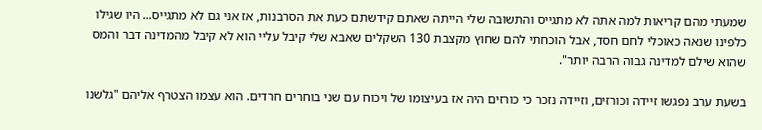שמעתי מהם קריאות למה אתה לא מתגייס והתשובה שלי הייתה שאתם קידשתם כעת את הסרבנות, אז אני גם לא מתגייס... היו שגילו כלפינו שנאה כאוכלי לחם חסד, אבל הוכחתי להם שחוץ מקצבת 130 השקלים שאבא שלי קיבל עליי הוא לא קיבל מהמדינה דבר והמס שהוא שילם למדינה גבוה הרבה יותר".

בשעת ערב נפגשו זיידה וכורזים, וזיידה נזכר כי כורזים היה אז בעיצומו של ויכוח עם שני בוחרים חרדים. הוא עצמו הצטרף אליהם "גלשנו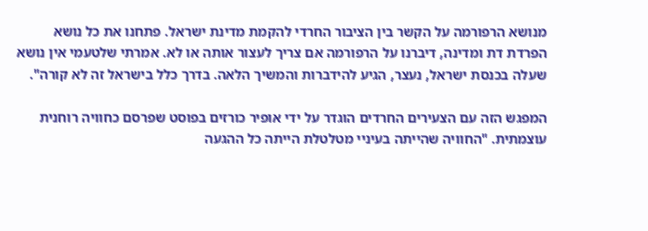מנושא הרפורמה על הקשר בין הציבור החרדי להקמת מדינת ישראל. פתחנו את כל נושא הפרדת דת ומדינה, דיברנו על הרפורמה אם צריך לעצור אותה או לא. אמרתי שלטעמי אין נושא שעלה בכנסת ישראל, נעצר, הגיע להידברות והמשיך הלאה. בדרך כלל בישראל זה לא קורה".

המפגש הזה עם הצעירים החרדים הוגדר על ידי אופיר כורזים בפוסט שפרסם כחוויה רוחנית עוצמתית. "החוויה שהייתה בעיניי מטלטלת הייתה כל ההגעה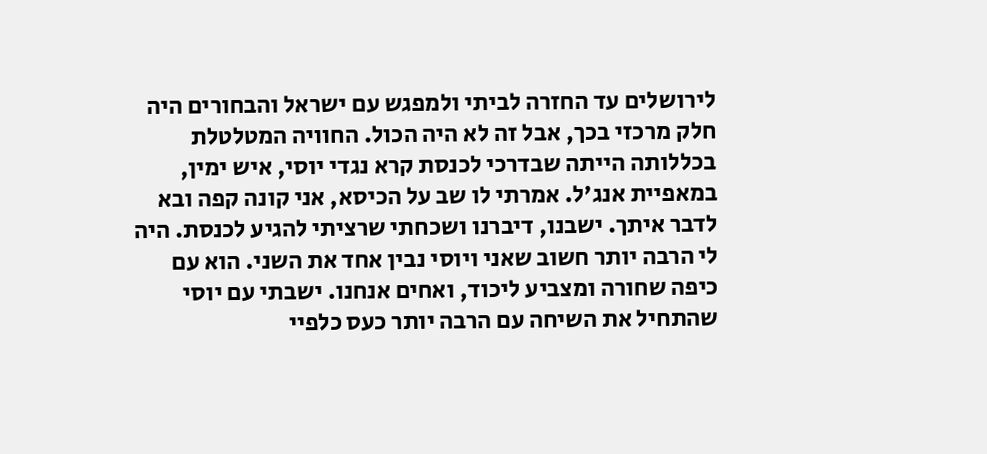לירושלים עד החזרה לביתי ולמפגש עם ישראל והבחורים היה חלק מרכזי בכך, אבל זה לא היה הכול. החוויה המטלטלת בכללותה הייתה שבדרכי לכנסת קרא נגדי יוסי, איש ימין, במאפיית אנג'ל. אמרתי לו שב על הכיסא, אני קונה קפה ובא לדבר איתך. ישבנו, דיברנו ושכחתי שרציתי להגיע לכנסת. היה לי הרבה יותר חשוב שאני ויוסי נבין אחד את השני. הוא עם כיפה שחורה ומצביע ליכוד, ואחים אנחנו. ישבתי עם יוסי שהתחיל את השיחה עם הרבה יותר כעס כלפיי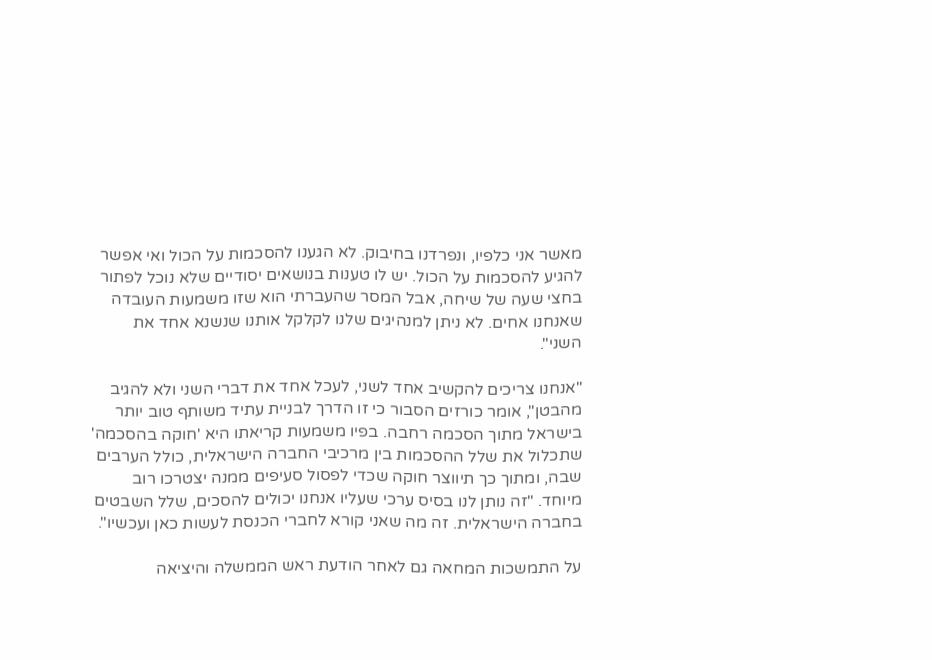מאשר אני כלפיו, ונפרדנו בחיבוק. לא הגענו להסכמות על הכול ואי אפשר להגיע להסכמות על הכול. יש לו טענות בנושאים יסודיים שלא נוכל לפתור בחצי שעה של שיחה, אבל המסר שהעברתי הוא שזו משמעות העובדה שאנחנו אחים. לא ניתן למנהיגים שלנו לקלקל אותנו שנשנא אחד את השני".

"אנחנו צריכים להקשיב אחד לשני, לעכל אחד את דברי השני ולא להגיב מהבטן", אומר כורזים הסבור כי זו הדרך לבניית עתיד משותף טוב יותר בישראל מתוך הסכמה רחבה. בפיו משמעות קריאתו היא 'חוקה בהסכמה' שתכלול את שלל ההסכמות בין מרכיבי החברה הישראלית, כולל הערבים שבה, ומתוך כך תיווצר חוקה שכדי לפסול סעיפים ממנה יצטרכו רוב מיוחד. "זה נותן לנו בסיס ערכי שעליו אנחנו יכולים להסכים, שלל השבטים בחברה הישראלית. זה מה שאני קורא לחברי הכנסת לעשות כאן ועכשיו".

על התמשכות המחאה גם לאחר הודעת ראש הממשלה והיציאה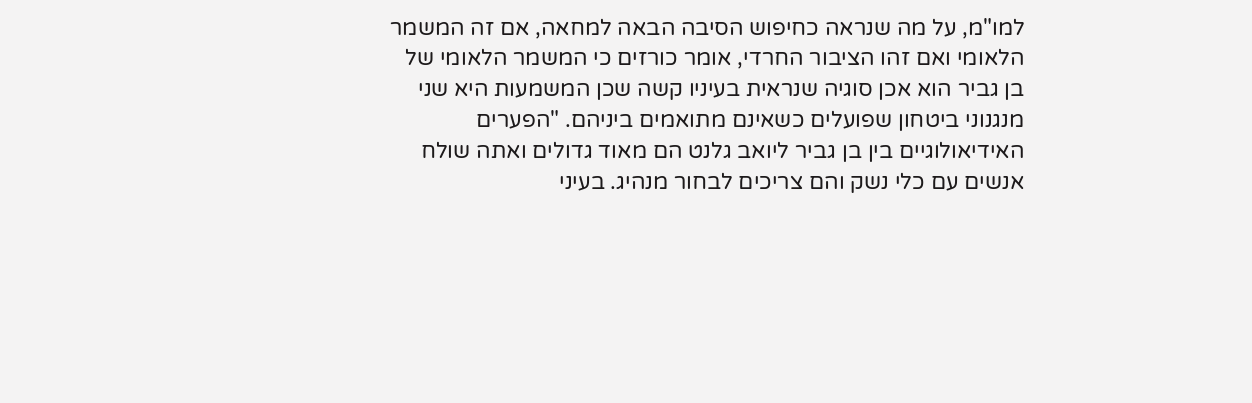למו"מ, על מה שנראה כחיפוש הסיבה הבאה למחאה, אם זה המשמר הלאומי ואם זהו הציבור החרדי, אומר כורזים כי המשמר הלאומי של בן גביר הוא אכן סוגיה שנראית בעיניו קשה שכן המשמעות היא שני מנגנוני ביטחון שפועלים כשאינם מתואמים ביניהם. "הפערים האידיאולוגיים בין בן גביר ליואב גלנט הם מאוד גדולים ואתה שולח אנשים עם כלי נשק והם צריכים לבחור מנהיג. בעיני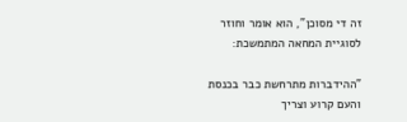זה די מסוכן", הוא אומר וחוזר לסוגיית המחאה המתמשכת:

"ההידברות מתרחשת כבר בכנסת והעם קרוע וצריך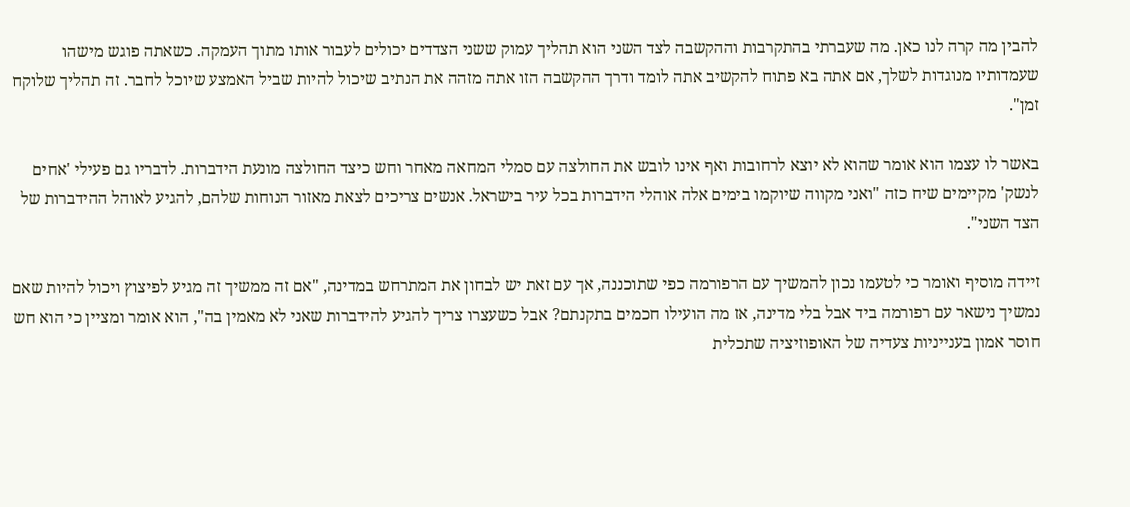להבין מה קרה לנו כאן. מה שעברתי בהתקרבות וההקשבה לצד השני הוא תהליך עמוק ששני הצדדים יכולים לעבור אותו מתוך העמקה. כשאתה פוגש מישהו שעמדותיו מנוגדות לשלך, אם אתה בא פתוח להקשיב אתה לומד ודרך ההקשבה הזו אתה מזהה את הנתיב שיכול להיות שביל האמצע שיוכל לחבר. זה תהליך שלוקח זמן".

באשר לו עצמו הוא אומר שהוא לא יוצא לרחובות ואף אינו לובש את החולצה עם סמלי המחאה מאחר וחש כיצד החולצה מונעת הידברות. לדבריו גם פעילי 'אחים לנשק' מקיימים שיח כזה "ואני מקווה שיוקמו בימים אלה אוהלי הידברות בכל עיר בישראל. אנשים צריכים לצאת מאזור הנוחות שלהם, להגיע לאוהל ההידברות של הצד השני".

זיידה מוסיף ואומר כי לטעמו נכון להמשיך עם הרפורמה כפי שתוכננה, אך עם זאת יש לבחון את המתרחש במדינה, "אם זה ממשיך זה מגיע לפיצוץ ויכול להיות שאם נמשיך נישאר עם רפורמה ביד אבל בלי מדינה, אז מה הועילו חכמים בתקנתם? אבל כשעצרו צריך להגיע להידברות שאני לא מאמין בה", הוא אומר ומציין כי הוא חש חוסר אמון בענייניות צעדיה של האופוזיציה שתכלית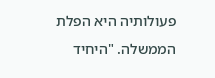פעולותיה היא הפלת הממשלה. "היחיד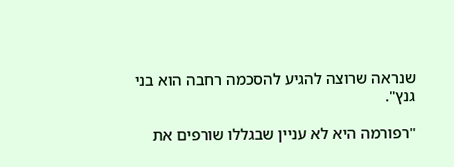שנראה שרוצה להגיע להסכמה רחבה הוא בני גנץ".

"רפורמה היא לא עניין שבגללו שורפים את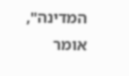המדינה", אומר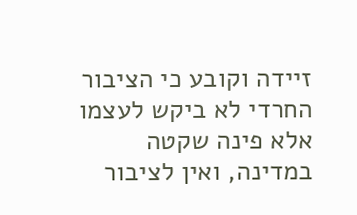זיידה וקובע כי הציבור החרדי לא ביקש לעצמו אלא פינה שקטה במדינה, ואין לציבור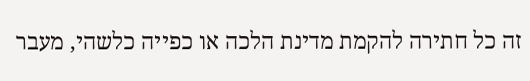זה כל חתירה להקמת מדינת הלכה או כפייה כלשהי, מעבר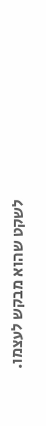לשקט שהוא מבקש לעצמו.